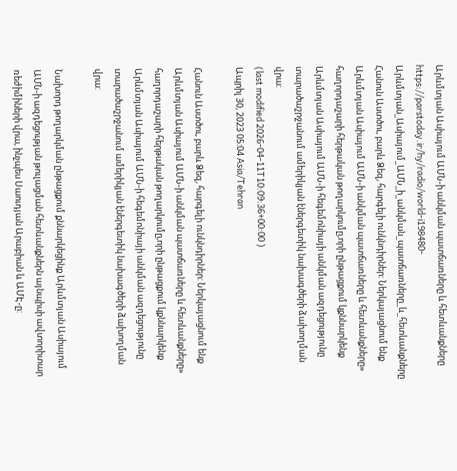Արևմտյան Ասիայում ԱՄՆ-ի անկման պատճառները և հետևանքները
https://parstoday.ir/hy/radio/world-i198480-Արևմտյան_Ասիայում_ԱՄՆ_ի_անկման_պատճառները_և_հետևանքները
Հանուն Աստծու, բարև Ձեզ, հարգելի ունկնդիրներ: Ներկայացնում ենք Արևմտյան Ասիայում ԱՄՆ-ի անկման պատճառները և հետևանքները» հաղորդաշարի հերթական թողարկումը,որի ընթացքում կքննարկենք Արևմտյան Ասիայում ԱՄՆ-ի հեգեմոնիայի անկման ազդեցությունը տարածաշրջանում ամերիկյան էներգետիկ նախագծերի ձախողման վրա:
(last modified 2026-04-11T10:09:36+00:00 )
Ապրիլ 30, 2023 05:04 Asia/Tehran

Հանուն Աստծու, բարև Ձեզ, հարգելի ունկնդիրներ: Ներկայացնում ենք Արևմտյան Ասիայում ԱՄՆ-ի անկման պատճառները և հետևանքները» հաղորդաշարի հերթական թողարկումը,որի ընթացքում կքննարկենք Արևմտյան Ասիայում ԱՄՆ-ի հեգեմոնիայի անկման ազդեցությունը տարածաշրջանում ամերիկյան էներգետիկ նախագծերի ձախողման վրա:

Նախորդ թողարկման ընթացքում քննարկեցինք Արևմտյան Ասիայում ԱՄՆ-ի ազդեցության թուլացման հետևանքներն այնպիսի ավտորիտար ռեժիմիների վրա, ինչպես Սաուդյան Արաբիան և ԱՄԷ-ը: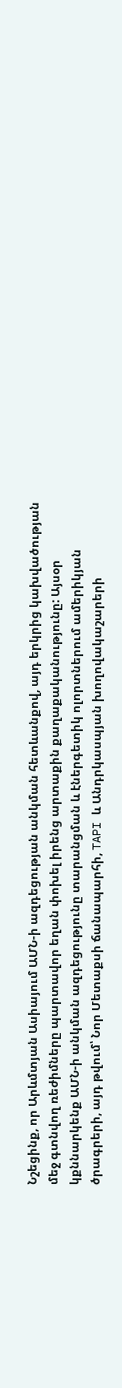Նշեցինք, որ Արևմտյան Ասիայում ԱՄՆ-ի ազդեցության անկման հետևանքով, այդ երկրից կախվածության մեջ գտնվող ռեժիմները պարտավոր եղան փոխել իրենց արտաքին քաղաքականությունը: Այսօր կքննարկենք ԱՄՆ-ի անկման ազդեցությունը տարանցման և էներգետիկ ոլորտներում ամերիկյան ծրագրերի, այդ թվում՝ Նոր Մետաքսի ճանապարհի, TAPI և Անդրկասպյան խողովակաշարերի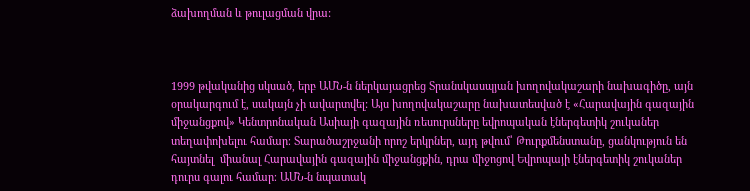ձախողման և թուլացման վրա:



1999 թվականից սկսած, երբ ԱՄՆ-ն ներկայացրեց Տրանսկասպյան խողովակաշարի նախագիծը, այն օրակարգում է, սակայն չի ավարտվել: Այս խողովակաշարը նախատեսված է «Հարավային գազային միջանցքով» Կենտրոնական Ասիայի գազային ռեսուրսները եվրոպական էներգետիկ շուկաներ տեղափոխելու համար։ Տարածաշրջանի որոշ երկրներ, այդ թվում՝ Թուրքմենստանը, ցանկություն են հայտնել  միանալ Հարավային գազային միջանցքին, դրա միջոցով Եվրոպայի էներգետիկ շուկաներ դուրս գալու համար։ ԱՄՆ-ն նպատակ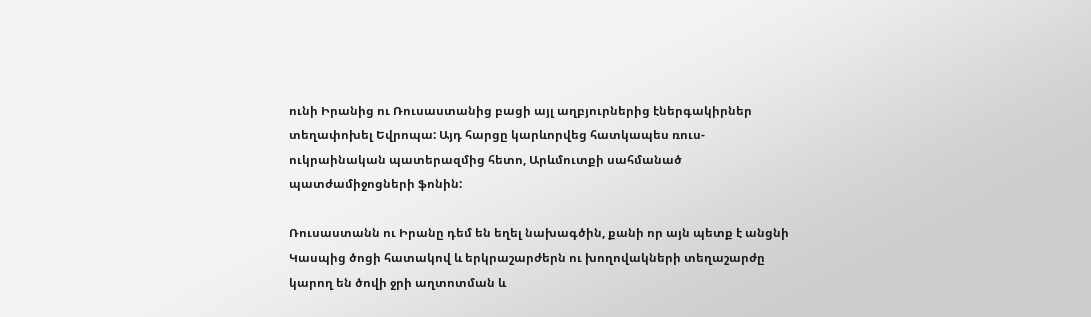ունի Իրանից ու Ռուսաստանից բացի այլ աղբյուրներից էներգակիրներ տեղափոխել Եվրոպա: Այդ հարցը կարևորվեց հատկապես ռուս-ուկրաինական պատերազմից հետո, Արևմուտքի սահմանած պատժամիջոցների ֆոնին:

Ռուսաստանն ու Իրանը դեմ են եղել նախագծին, քանի որ այն պետք է անցնի Կասպից ծոցի հատակով և երկրաշարժերն ու խողովակների տեղաշարժը կարող են ծովի ջրի աղտոտման և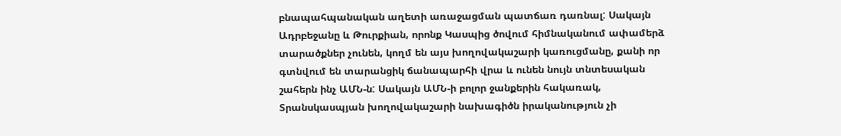բնապահպանական աղետի առաջացման պատճառ դառնալ: Սակայն Ադրբեջանը և Թուրքիան, որոնք Կասպից ծովում հիմնականում ափամերձ տարածքներ չունեն, կողմ են այս խողովակաշարի կառուցմանը, քանի որ գտնվում են տարանցիկ ճանապարհի վրա և ունեն նույն տնտեսական շահերն ինչ ԱՄՆ-ն: Սակայն ԱՄՆ-ի բոլոր ջանքերին հակառակ, Տրանսկասպյան խողովակաշարի նախագիծն իրականություն չի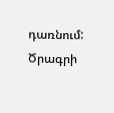դառնում: Ծրագրի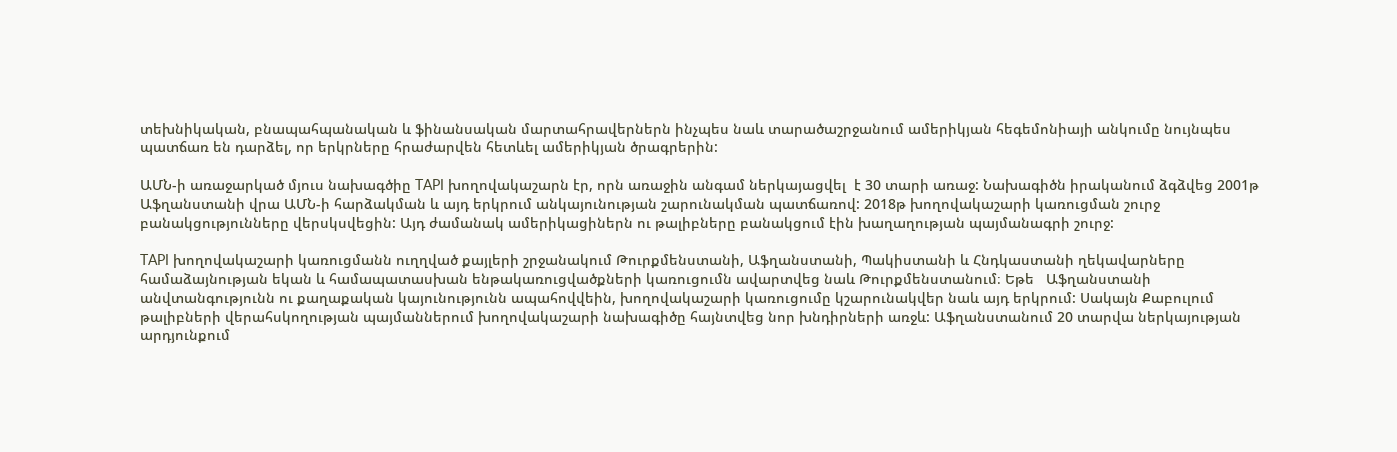տեխնիկական, բնապահպանական և ֆինանսական մարտահրավերներն ինչպես նաև տարածաշրջանում ամերիկյան հեգեմոնիայի անկումը նույնպես պատճառ են դարձել, որ երկրները հրաժարվեն հետևել ամերիկյան ծրագրերին:

ԱՄՆ-ի առաջարկած մյուս նախագծիը TAPI խողովակաշարն էր, որն առաջին անգամ ներկայացվել  է 30 տարի առաջ: Նախագիծն իրականում ձգձվեց 2001թ Աֆղանստանի վրա ԱՄՆ-ի հարձակման և այդ երկրում անկայունության շարունակման պատճառով: 2018թ խողովակաշարի կառուցման շուրջ բանակցությունները վերսկսվեցին: Այդ ժամանակ ամերիկացիներն ու թալիբները բանակցում էին խաղաղության պայմանագրի շուրջ:

TAPI խողովակաշարի կառուցմանն ուղղված քայլերի շրջանակում Թուրքմենստանի, Աֆղանստանի, Պակիստանի և Հնդկաստանի ղեկավարները համաձայնության եկան և համապատասխան ենթակառուցվածքների կառուցումն ավարտվեց նաև Թուրքմենստանում։ Եթե   Աֆղանստանի անվտանգությունն ու քաղաքական կայունությունն ապահովվեին, խողովակաշարի կառուցումը կշարունակվեր նաև այդ երկրում: Սակայն Քաբուլում թալիբների վերահսկողության պայմաններում խողովակաշարի նախագիծը հայնտվեց նոր խնդիրների առջև: Աֆղանստանում 20 տարվա ներկայության արդյունքում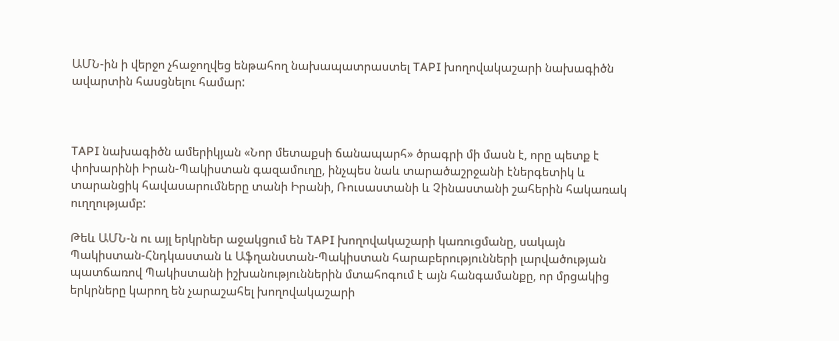ԱՄՆ-ին ի վերջո չհաջողվեց ենթահող նախապատրաստել TAPI խողովակաշարի նախագիծն ավարտին հասցնելու համար:



TAPI նախագիծն ամերիկյան «Նոր մետաքսի ճանապարհ» ծրագրի մի մասն է, որը պետք է փոխարինի Իրան-Պակիստան գազամուղը, ինչպես նաև տարածաշրջանի էներգետիկ և տարանցիկ հավասարումները տանի Իրանի, Ռուսաստանի և Չինաստանի շահերին հակառակ ուղղությամբ:

Թեև ԱՄՆ-ն ու այլ երկրներ աջակցում են TAPI խողովակաշարի կառուցմանը, սակայն  Պակիստան-Հնդկաստան և Աֆղանստան-Պակիստան հարաբերությունների լարվածության պատճառով Պակիստանի իշխանություններին մտահոգում է այն հանգամանքը, որ մրցակից երկրները կարող են չարաշահել խողովակաշարի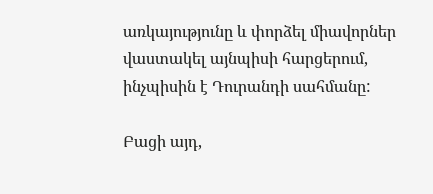առկայությունը և փորձել միավորներ վաստակել այնպիսի հարցերում, ինչպիսին է Դուրանդի սահմանը:

Բացի այդ,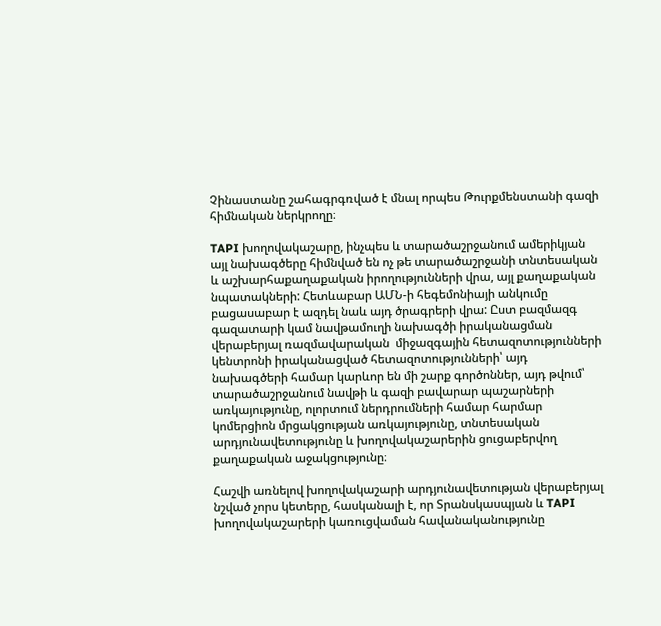Չինաստանը շահագրգռված է մնալ որպես Թուրքմենստանի գազի հիմնական ներկրողը։

TAPI խողովակաշարը, ինչպես և տարածաշրջանում ամերիկյան այլ նախագծերը հիմնված են ոչ թե տարածաշրջանի տնտեսական և աշխարհաքաղաքական իրողությունների վրա, այլ քաղաքական նպատակների: Հետևաբար ԱՄՆ-ի հեգեմոնիայի անկումը բացասաբար է ազդել նաև այդ ծրագրերի վրա: Ըստ բազմազգ գազատարի կամ նավթամուղի նախագծի իրականացման վերաբերյալ ռազմավարական  միջազգային հետազոտությունների կենտրոնի իրականացված հետազոտությունների՝ այդ նախագծերի համար կարևոր են մի շարք գործոններ, այդ թվում՝ տարածաշրջանում նավթի և գազի բավարար պաշարների առկայությունը, ոլորտում ներդրումների համար հարմար կոմերցիոն մրցակցության առկայությունը, տնտեսական արդյունավետությունը և խողովակաշարերին ցուցաբերվող քաղաքական աջակցությունը։

Հաշվի առնելով խողովակաշարի արդյունավետության վերաբերյալ նշված չորս կետերը, հասկանալի է, որ Տրանսկասպյան և TAPI խողովակաշարերի կառուցվաման հավանականությունը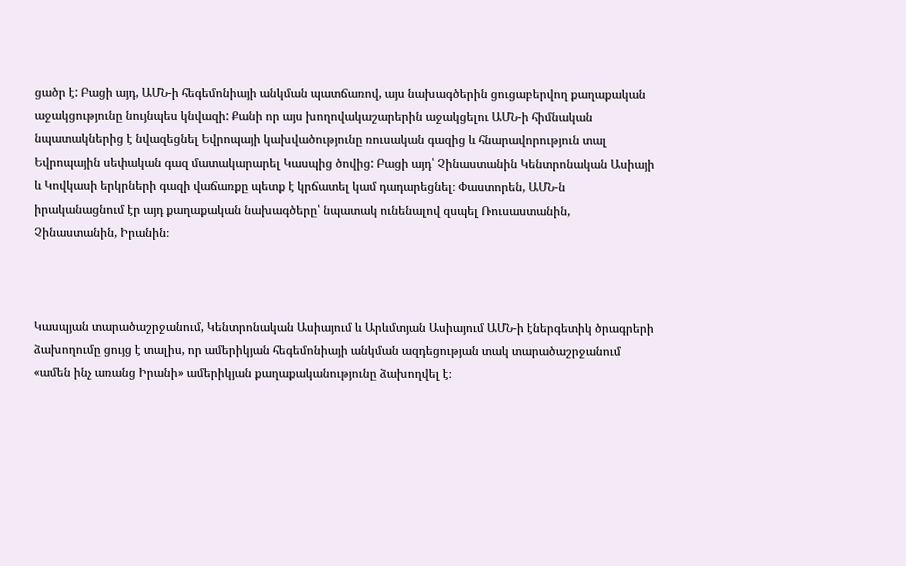ցածր է: Բացի այդ, ԱՄՆ-ի հեգեմոնիայի անկման պատճառով, այս նախագծերին ցուցաբերվող քաղաքական աջակցությունը նույնպես կնվազի: Քանի որ այս խողովակաշարերին աջակցելու ԱՄՆ-ի հիմնական նպատակներից է նվազեցնել Եվրոպայի կախվածությունը ռուսական գազից և հնարավորություն տալ Եվրոպային սեփական գազ մատակարարել Կասպից ծովից: Բացի այդ՝ Չինաստանին Կենտրոնական Ասիայի և Կովկասի երկրների գազի վաճառքը պետք է կրճատել կամ դադարեցնել։ Փաստորեն, ԱՄՆ-ն իրականացնում էր այդ քաղաքական նախագծերը՝ նպատակ ունենալով զսպել Ռուսաստանին, Չինաստանին, Իրանին։



Կասպյան տարածաշրջանում, Կենտրոնական Ասիայում և Արևմտյան Ասիայում ԱՄՆ-ի էներգետիկ ծրագրերի ձախողումը ցույց է տալիս, որ ամերիկյան հեգեմոնիայի անկման ազդեցության տակ տարածաշրջանում «ամեն ինչ առանց Իրանի» ամերիկյան քաղաքականությունը ձախողվել է։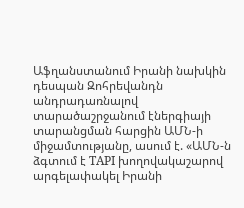Աֆղանստանում Իրանի նախկին դեսպան Զոհրեվանդն անդրադառնալով տարածաշրջանում էներգիայի տարանցման հարցին ԱՄՆ-ի  միջամտությանը, ասում է. «ԱՄՆ-ն ձգտում է TAPI խողովակաշարով արգելափակել Իրանի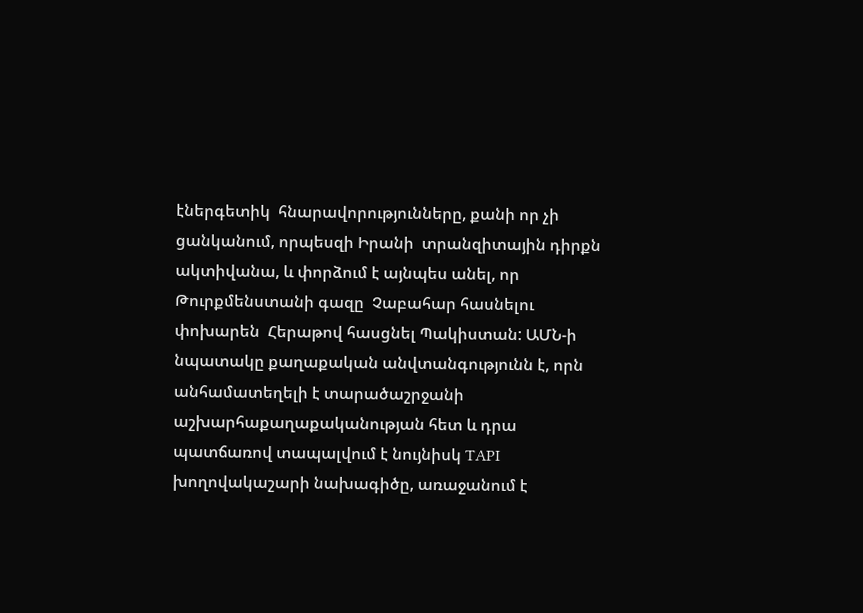էներգետիկ  հնարավորությունները, քանի որ չի ցանկանում, որպեսզի Իրանի  տրանզիտային դիրքն ակտիվանա, և փորձում է այնպես անել, որ Թուրքմենստանի գազը  Չաբահար հասնելու փոխարեն  Հերաթով հասցնել Պակիստան: ԱՄՆ-ի նպատակը քաղաքական անվտանգությունն է, որն անհամատեղելի է տարածաշրջանի աշխարհաքաղաքականության հետ և դրա պատճառով տապալվում է նույնիսկ TAPI խողովակաշարի նախագիծը, առաջանում է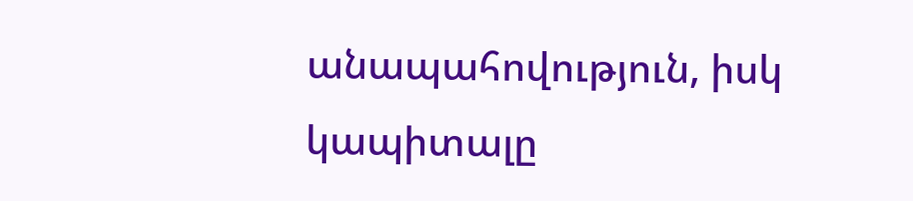անապահովություն, իսկ  կապիտալը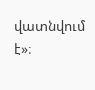վատնվում է»։